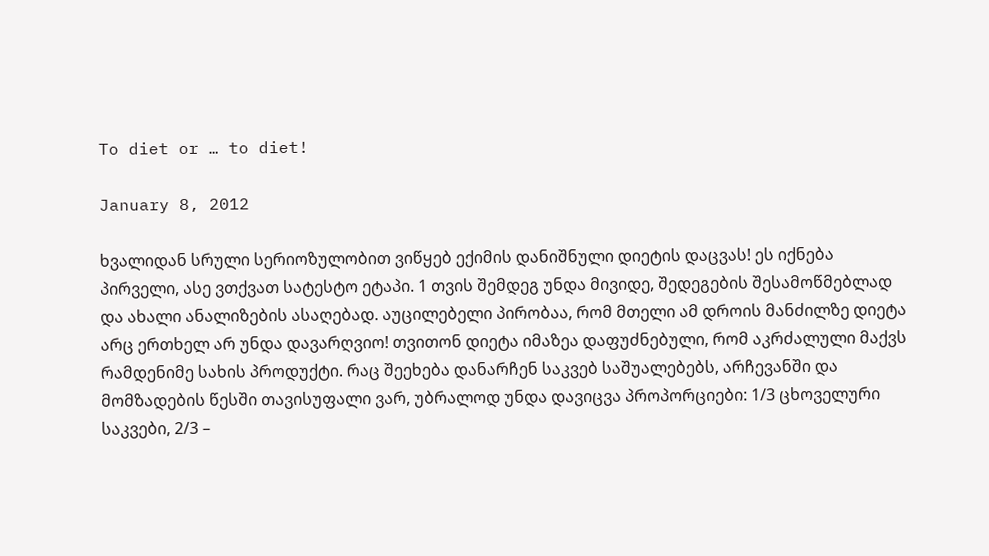To diet or … to diet!

January 8, 2012

ხვალიდან სრული სერიოზულობით ვიწყებ ექიმის დანიშნული დიეტის დაცვას! ეს იქნება პირველი, ასე ვთქვათ სატესტო ეტაპი. 1 თვის შემდეგ უნდა მივიდე, შედეგების შესამოწმებლად და ახალი ანალიზების ასაღებად. აუცილებელი პირობაა, რომ მთელი ამ დროის მანძილზე დიეტა არც ერთხელ არ უნდა დავარღვიო! თვითონ დიეტა იმაზეა დაფუძნებული, რომ აკრძალული მაქვს რამდენიმე სახის პროდუქტი. რაც შეეხება დანარჩენ საკვებ საშუალებებს, არჩევანში და მომზადების წესში თავისუფალი ვარ, უბრალოდ უნდა დავიცვა პროპორციები: 1/3 ცხოველური საკვები, 2/3 –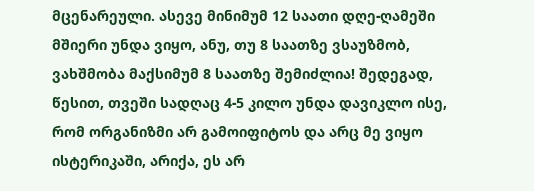მცენარეული. ასევე მინიმუმ 12 საათი დღე-ღამეში მშიერი უნდა ვიყო, ანუ, თუ 8 საათზე ვსაუზმობ, ვახშმობა მაქსიმუმ 8 საათზე შემიძლია! შედეგად, წესით, თვეში სადღაც 4-5 კილო უნდა დავიკლო ისე, რომ ორგანიზმი არ გამოიფიტოს და არც მე ვიყო ისტერიკაში, არიქა, ეს არ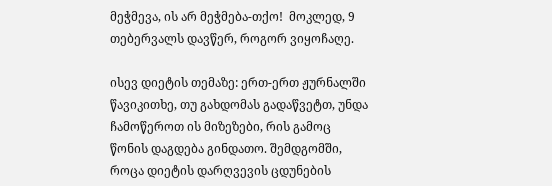მეჭმევა, ის არ მეჭმება-თქო!  მოკლედ, 9 თებერვალს დავწერ, როგორ ვიყოჩაღე.

ისევ დიეტის თემაზე: ერთ-ერთ ჟურნალში წავიკითხე, თუ გახდომას გადაწვეტთ, უნდა ჩამოწეროთ ის მიზეზები, რის გამოც წონის დაგდება გინდათო. შემდგომში, როცა დიეტის დარღვევის ცდუნების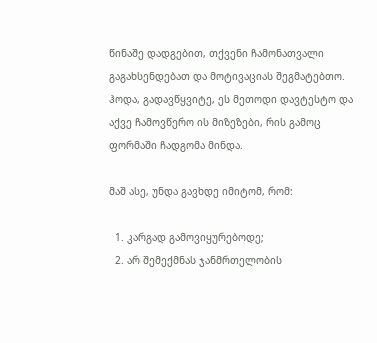წინაშე დადგებით, თქვენი ჩამონათვალი გაგახსენდებათ და მოტივაციას შეგმატებთო. ჰოდა, გადავწყვიტე, ეს მეთოდი დავტესტო და აქვე ჩამოვწერო ის მიზეზები, რის გამოც ფორმაში ჩადგომა მინდა.

მაშ ასე, უნდა გავხდე იმიტომ, რომ:

  1. კარგად გამოვიყურებოდე;
  2. არ შემექმნას ჯანმრთელობის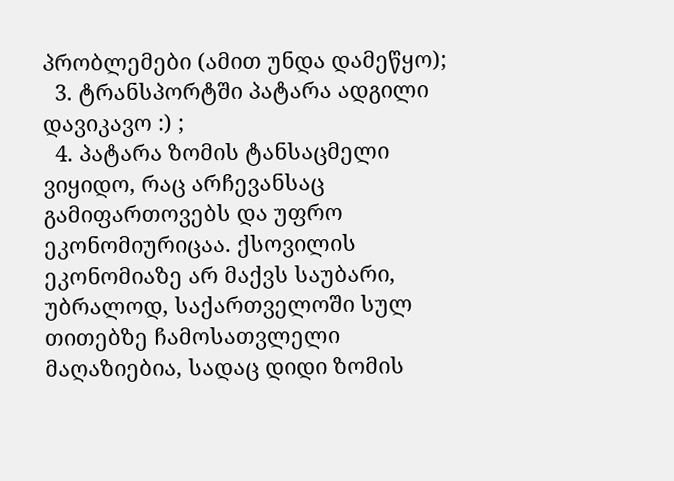პრობლემები (ამით უნდა დამეწყო);
  3. ტრანსპორტში პატარა ადგილი დავიკავო :) ;
  4. პატარა ზომის ტანსაცმელი ვიყიდო, რაც არჩევანსაც გამიფართოვებს და უფრო ეკონომიურიცაა. ქსოვილის ეკონომიაზე არ მაქვს საუბარი, უბრალოდ, საქართველოში სულ თითებზე ჩამოსათვლელი მაღაზიებია, სადაც დიდი ზომის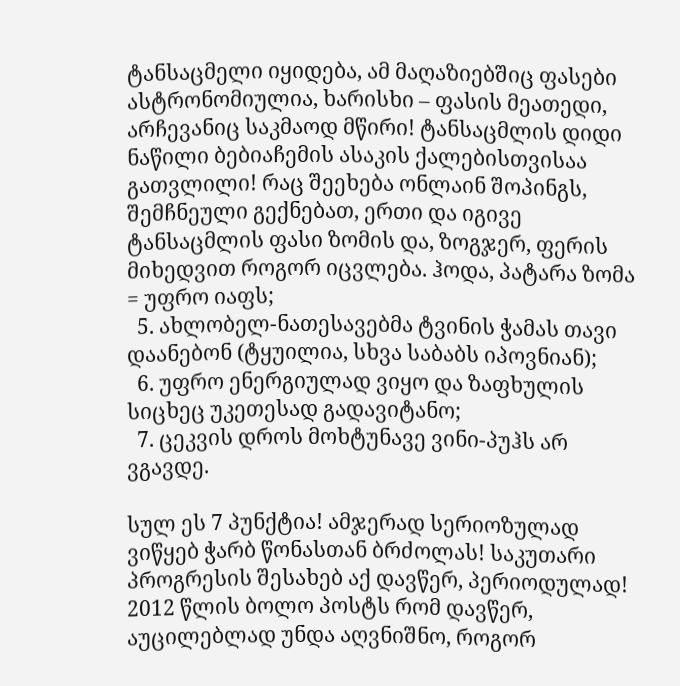ტანსაცმელი იყიდება, ამ მაღაზიებშიც ფასები ასტრონომიულია, ხარისხი – ფასის მეათედი, არჩევანიც საკმაოდ მწირი! ტანსაცმლის დიდი ნაწილი ბებიაჩემის ასაკის ქალებისთვისაა გათვლილი! რაც შეეხება ონლაინ შოპინგს, შემჩნეული გექნებათ, ერთი და იგივე ტანსაცმლის ფასი ზომის და, ზოგჯერ, ფერის მიხედვით როგორ იცვლება. ჰოდა, პატარა ზომა = უფრო იაფს;
  5. ახლობელ-ნათესავებმა ტვინის ჭამას თავი დაანებონ (ტყუილია, სხვა საბაბს იპოვნიან);
  6. უფრო ენერგიულად ვიყო და ზაფხულის სიცხეც უკეთესად გადავიტანო;
  7. ცეკვის დროს მოხტუნავე ვინი-პუჰს არ ვგავდე.

სულ ეს 7 პუნქტია! ამჯერად სერიოზულად ვიწყებ ჭარბ წონასთან ბრძოლას! საკუთარი პროგრესის შესახებ აქ დავწერ, პერიოდულად!  2012 წლის ბოლო პოსტს რომ დავწერ, აუცილებლად უნდა აღვნიშნო, როგორ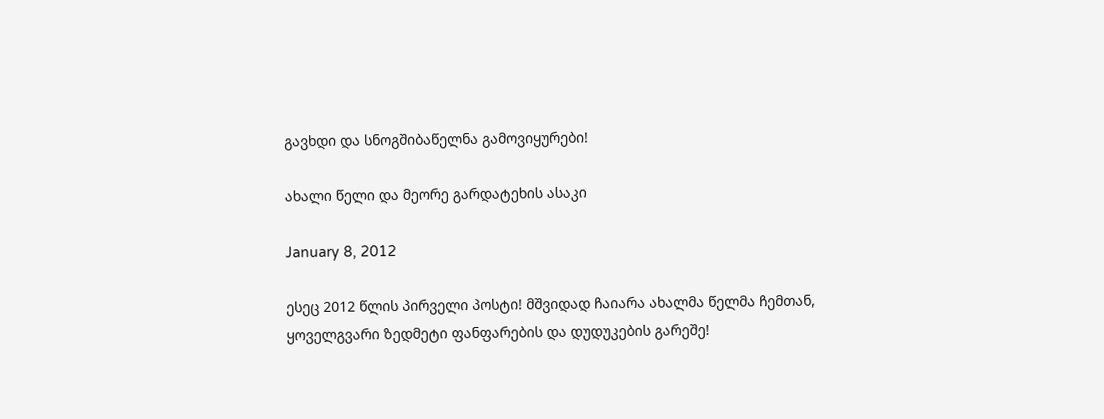გავხდი და სნოგშიბაწელნა გამოვიყურები!

ახალი წელი და მეორე გარდატეხის ასაკი

January 8, 2012

ესეც 2012 წლის პირველი პოსტი! მშვიდად ჩაიარა ახალმა წელმა ჩემთან, ყოველგვარი ზედმეტი ფანფარების და დუდუკების გარეშე!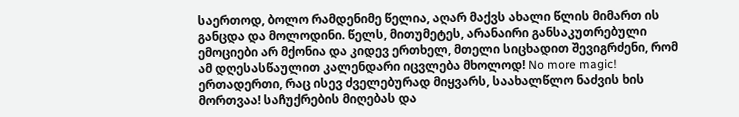საერთოდ, ბოლო რამდენიმე წელია, აღარ მაქვს ახალი წლის მიმართ ის განცდა და მოლოდინი. წელს, მითუმეტეს, არანაირი განსაკუთრებული ემოციები არ მქონია და კიდევ ერთხელ, მთელი სიცხადით შევიგრძენი, რომ ამ დღესასწაულით კალენდარი იცვლება მხოლოდ! No more magic! ერთადერთი, რაც ისევ ძველებურად მიყვარს, საახალწლო ნაძვის ხის მორთვაა! საჩუქრების მიღებას და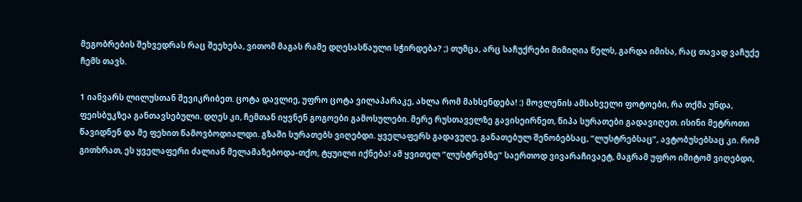მეგობრების შეხვედრას რაც შეეხება, ვითომ მაგას რამე დღესასწაული სჭირდება? ;) თუმცა, არც საჩუქრები მიმიღია წელს, გარდა იმისა, რაც თავად ვაჩუქე ჩემს თავს.

1 იანვარს ლილუსთან შევიკრიბეთ. ცოტა დავლიე, უფრო ცოტა ვილაპარაკე, ახლა რომ მახსენდება! :) მოვლენის ამსახველი ფოტოები, რა თქმა უნდა, ფეისბუკზეა განთავსებული. დღეს კი, ჩემთან იყვნენ გოგოები გამოსულები. მერე რუსთაველზე გავისეირნეთ, წიპა სურათები გადავიღეთ. ისინი მეტროთი წავიდნენ და მე ფეხით წამოვბოდიალდი. გზაში სურათებს ვიღებდი. ყველაფერს გადავუღე, განათებულ შენობებსაც, “ლუსტრებსაც”, ავტობუსებსაც კი. რომ გითხრათ, ეს ყველაფერი ძალიან მელამაზებოდა-თქო, ტყუილი იქნება! ამ ყვითელ “ლუსტრებზე” საერთოდ ვივარაჩივაეტ, მაგრამ უფრო იმიტომ ვიღებდი,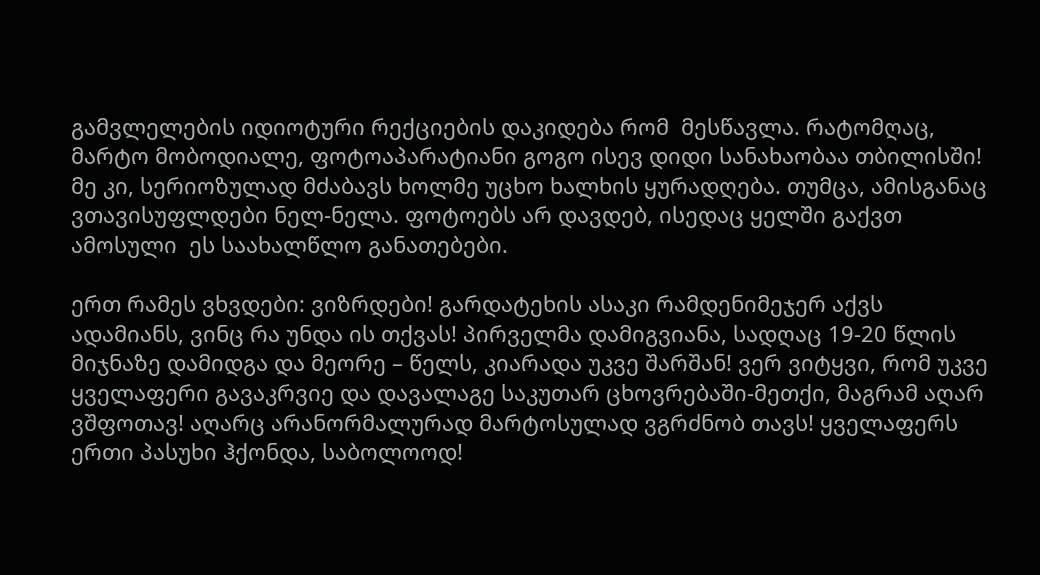გამვლელების იდიოტური რექციების დაკიდება რომ  მესწავლა. რატომღაც, მარტო მობოდიალე, ფოტოაპარატიანი გოგო ისევ დიდი სანახაობაა თბილისში! მე კი, სერიოზულად მძაბავს ხოლმე უცხო ხალხის ყურადღება. თუმცა, ამისგანაც ვთავისუფლდები ნელ-ნელა. ფოტოებს არ დავდებ, ისედაც ყელში გაქვთ ამოსული  ეს საახალწლო განათებები.

ერთ რამეს ვხვდები: ვიზრდები! გარდატეხის ასაკი რამდენიმეჯერ აქვს ადამიანს, ვინც რა უნდა ის თქვას! პირველმა დამიგვიანა, სადღაც 19-20 წლის მიჯნაზე დამიდგა და მეორე – წელს, კიარადა უკვე შარშან! ვერ ვიტყვი, რომ უკვე ყველაფერი გავაკრვიე და დავალაგე საკუთარ ცხოვრებაში-მეთქი, მაგრამ აღარ ვშფოთავ! აღარც არანორმალურად მარტოსულად ვგრძნობ თავს! ყველაფერს ერთი პასუხი ჰქონდა, საბოლოოდ!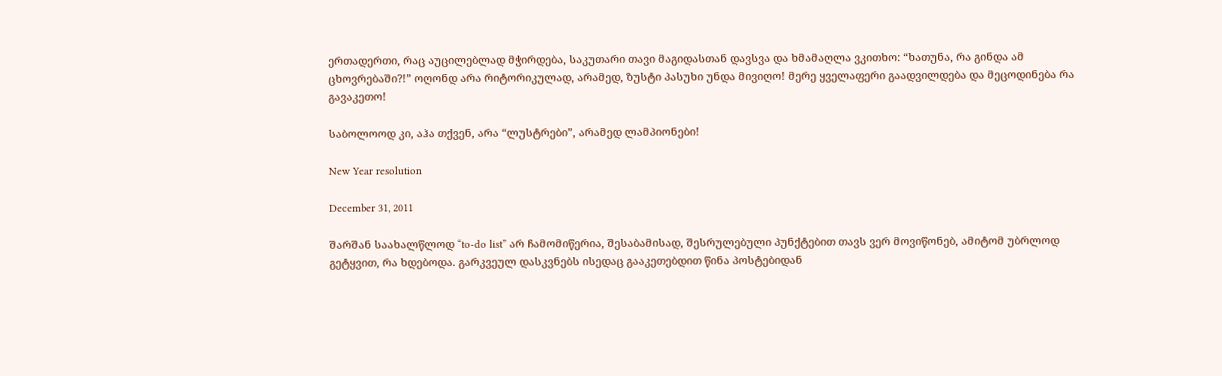ერთადერთი, რაც აუცილებლად მჭირდება, საკუთარი თავი მაგიდასთან დავსვა და ხმამაღლა ვკითხო: “ხათუნა, რა გინდა ამ ცხოვრებაში?!” ოღონდ არა რიტორიკულად, არამედ, ზუსტი პასუხი უნდა მივიღო! მერე ყველაფერი გაადვილდება და მეცოდინება რა გავაკეთო!

საბოლოოდ კი, აჰა თქვენ, არა “ლუსტრები”, არამედ ლამპიონები!

New Year resolution

December 31, 2011

შარშან საახალწლოდ “to-do list” არ ჩამომიწერია, შესაბამისად, შესრულებული პუნქტებით თავს ვერ მოვიწონებ, ამიტომ უბრლოდ გეტყვით, რა ხდებოდა. გარკვეულ დასკვნებს ისედაც გააკეთებდით წინა პოსტებიდან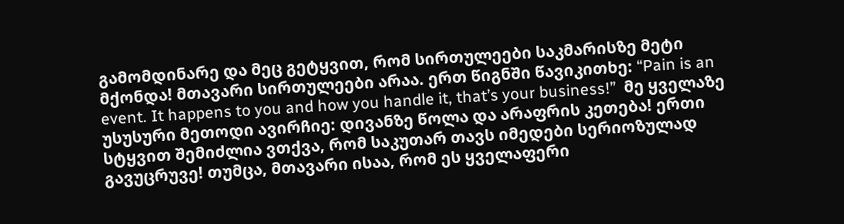გამომდინარე და მეც გეტყვით, რომ სირთულეები საკმარისზე მეტი მქონდა! მთავარი სირთულეები არაა. ერთ წიგნში წავიკითხე: “Pain is an event. It happens to you and how you handle it, that’s your business!”  მე ყველაზე უსუსური მეთოდი ავირჩიე: დივანზე წოლა და არაფრის კეთება! ერთი სტყვით შემიძლია ვთქვა, რომ საკუთარ თავს იმედები სერიოზულად გავუცრუვე! თუმცა, მთავარი ისაა, რომ ეს ყველაფერი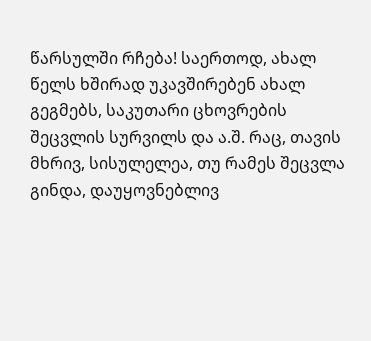წარსულში რჩება! საერთოდ, ახალ წელს ხშირად უკავშირებენ ახალ გეგმებს, საკუთარი ცხოვრების შეცვლის სურვილს და ა.შ. რაც, თავის მხრივ, სისულელეა, თუ რამეს შეცვლა გინდა, დაუყოვნებლივ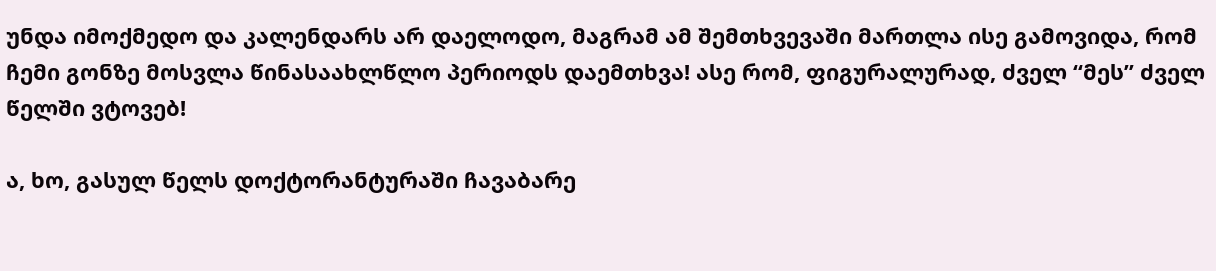უნდა იმოქმედო და კალენდარს არ დაელოდო, მაგრამ ამ შემთხვევაში მართლა ისე გამოვიდა, რომ ჩემი გონზე მოსვლა წინასაახლწლო პერიოდს დაემთხვა! ასე რომ, ფიგურალურად, ძველ “მეს” ძველ წელში ვტოვებ!

ა, ხო, გასულ წელს დოქტორანტურაში ჩავაბარე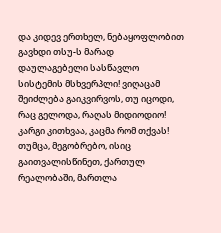და კიდევ ერთხელ, ნებაყოფლობით გავხდი თსუ-ს მარად დაულაგებელი სასწავლო სისტემის მსხვერპლი! ვიღაცამ შეიძლება გაიკვირვოს, თუ იცოდი, რაც გელოდა, რაღას მიდიოდიო! კარგი კითხვაა, კაცმა რომ თქვას! თუმცა, მეგობრებო, ისიც გაითვალისწინეთ, ქართულ რეალობაში, მართლა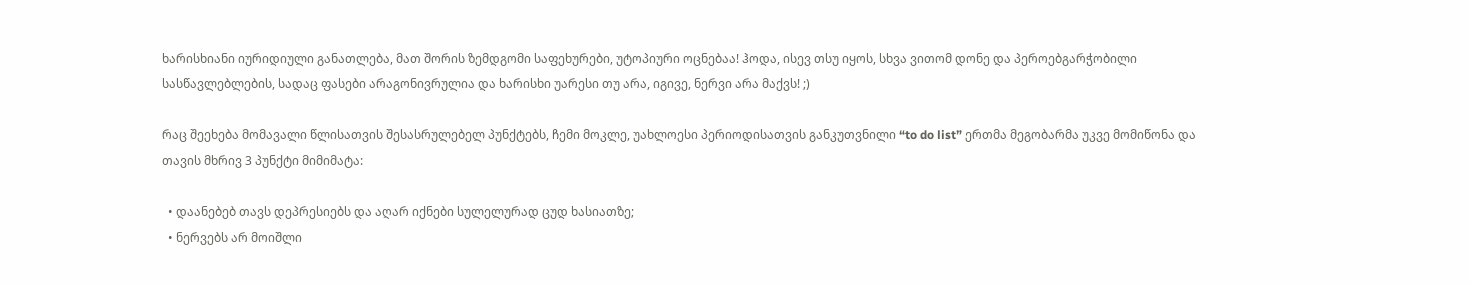ხარისხიანი იურიდიული განათლება, მათ შორის ზემდგომი საფეხურები, უტოპიური ოცნებაა! ჰოდა, ისევ თსუ იყოს, სხვა ვითომ დონე და პეროებგარჭობილი სასწავლებლების, სადაც ფასები არაგონივრულია და ხარისხი უარესი თუ არა, იგივე, ნერვი არა მაქვს! ;)

რაც შეეხება მომავალი წლისათვის შესასრულებელ პუნქტებს, ჩემი მოკლე, უახლოესი პერიოდისათვის განკუთვნილი “to do list” ერთმა მეგობარმა უკვე მომიწონა და თავის მხრივ 3 პუნქტი მიმიმატა:

  • დაანებებ თავს დეპრესიებს და აღარ იქნები სულელურად ცუდ ხასიათზე;
  • ნერვებს არ მოიშლი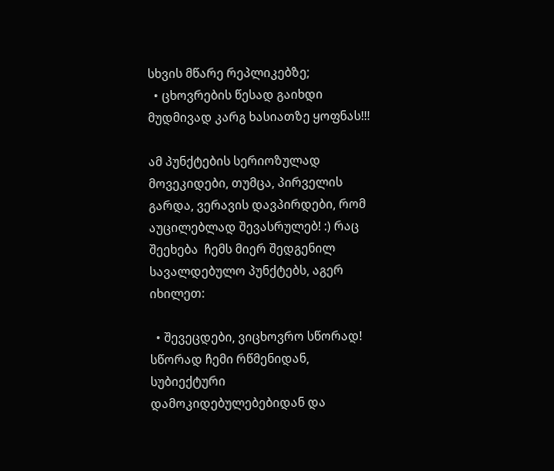სხვის მწარე რეპლიკებზე;
  • ცხოვრების წესად გაიხდი მუდმივად კარგ ხასიათზე ყოფნას!!!

ამ პუნქტების სერიოზულად მოვეკიდები, თუმცა, პირველის გარდა, ვერავის დავპირდები, რომ აუცილებლად შევასრულებ! :) რაც შეეხება  ჩემს მიერ შედგენილ სავალდებულო პუნქტებს, აგერ იხილეთ:

  • შევეცდები, ვიცხოვრო სწორად! სწორად ჩემი რწმენიდან, სუბიექტური დამოკიდებულებებიდან და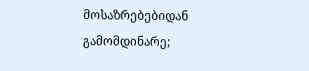მოსაზრებებიდან გამომდინარე;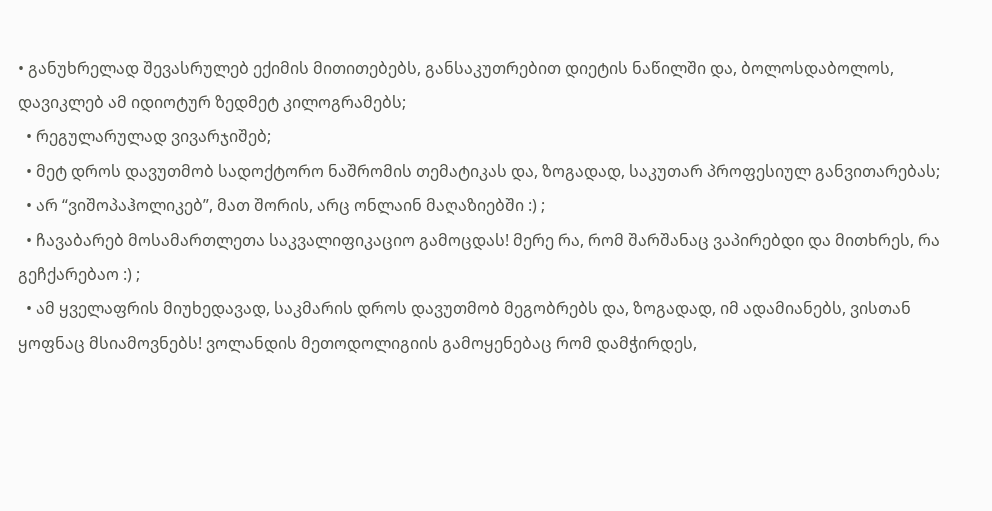• განუხრელად შევასრულებ ექიმის მითითებებს, განსაკუთრებით დიეტის ნაწილში და, ბოლოსდაბოლოს, დავიკლებ ამ იდიოტურ ზედმეტ კილოგრამებს;
  • რეგულარულად ვივარჯიშებ;
  • მეტ დროს დავუთმობ სადოქტორო ნაშრომის თემატიკას და, ზოგადად, საკუთარ პროფესიულ განვითარებას;
  • არ “ვიშოპაჰოლიკებ”, მათ შორის, არც ონლაინ მაღაზიებში :) ;
  • ჩავაბარებ მოსამართლეთა საკვალიფიკაციო გამოცდას! მერე რა, რომ შარშანაც ვაპირებდი და მითხრეს, რა გეჩქარებაო :) ;
  • ამ ყველაფრის მიუხედავად, საკმარის დროს დავუთმობ მეგობრებს და, ზოგადად, იმ ადამიანებს, ვისთან ყოფნაც მსიამოვნებს! ვოლანდის მეთოდოლიგიის გამოყენებაც რომ დამჭირდეს,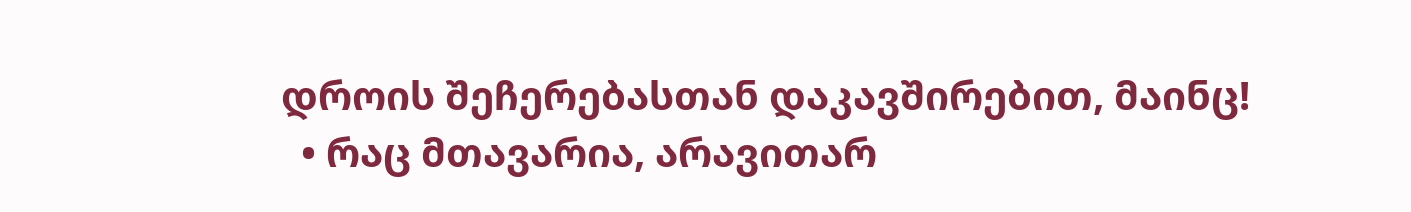დროის შეჩერებასთან დაკავშირებით, მაინც!
  • რაც მთავარია, არავითარ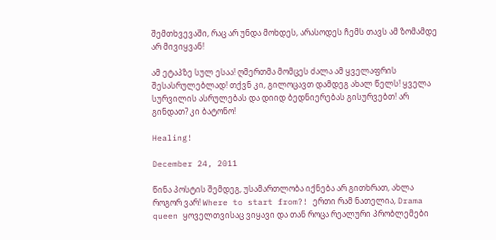შემთხვევაში, რაც არ უნდა მოხდეს, არასოდეს ჩემს თავს ამ ზომამდე არ მივიყვან!

ამ ეტაპზე სულ ესაა! ღმერთმა მომცეს ძალა ამ ყველაფრის შესასრულებლად! თქვნ კი, გილოცავთ დამდეგ ახალ წელს! ყველა სურვილის ასრულებას და დიიდ ბედნიერებას გისურვებთ! არ გინდათ? კი ბატონო!

Healing!

December 24, 2011

წინა პოსტის შემდეგ, უსამართლობა იქნება არ გითხრათ, ახლა როგორ ვარ! Where to start from?! ერთი რამ ნათელია, Drama queen ყოველთვისაც ვიყავი და თან როცა რეალური პრობლემები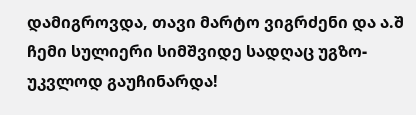დამიგროვდა, თავი მარტო ვიგრძენი და ა.შ ჩემი სულიერი სიმშვიდე სადღაც უგზო-უკვლოდ გაუჩინარდა!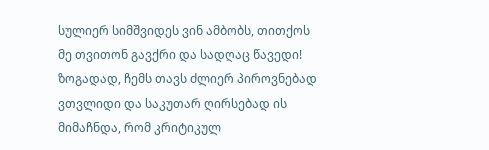სულიერ სიმშვიდეს ვინ ამბობს, თითქოს მე თვითონ გავქრი და სადღაც წავედი! ზოგადად, ჩემს თავს ძლიერ პიროვნებად ვთვლიდი და საკუთარ ღირსებად ის მიმაჩნდა, რომ კრიტიკულ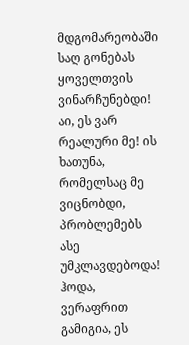მდგომარეობაში საღ გონებას ყოველთვის ვინარჩუნებდი! აი, ეს ვარ რეალური მე! ის ხათუნა, რომელსაც მე ვიცნობდი, პრობლემებს ასე უმკლავდებოდა! ჰოდა, ვერაფრით გამიგია, ეს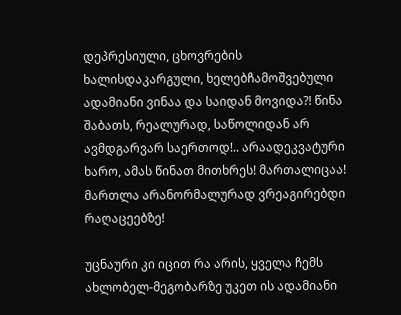დეპრესიული, ცხოვრების ხალისდაკარგული, ხელებჩამოშვებული ადამიანი ვინაა და საიდან მოვიდა?! წინა შაბათს, რეალურად, საწოლიდან არ ავმდგარვარ საერთოდ!.. არაადეკვატური ხარო, ამას წინათ მითხრეს! მართალიცაა! მართლა არანორმალურად ვრეაგირებდი რაღაცეებზე!

უცნაური კი იცით რა არის, ყველა ჩემს ახლობელ-მეგობარზე უკეთ ის ადამიანი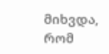მიხვდა, რომ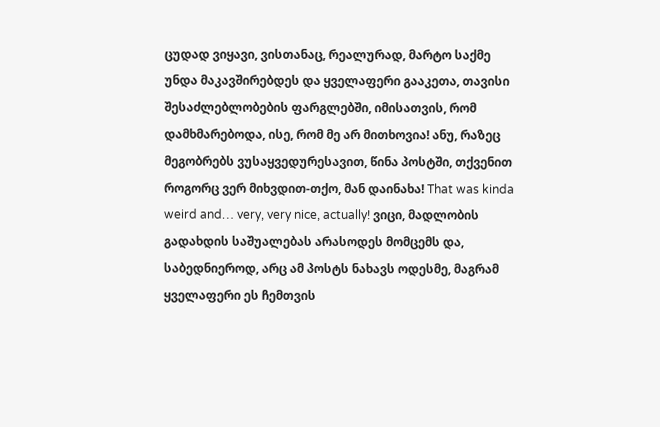ცუდად ვიყავი, ვისთანაც, რეალურად, მარტო საქმე უნდა მაკავშირებდეს და ყველაფერი გააკეთა, თავისი შესაძლებლობების ფარგლებში, იმისათვის, რომ დამხმარებოდა, ისე, რომ მე არ მითხოვია! ანუ, რაზეც მეგობრებს ვუსაყვედურესავით, წინა პოსტში, თქვენით როგორც ვერ მიხვდით-თქო, მან დაინახა! That was kinda weird and… very, very nice, actually! ვიცი, მადლობის გადახდის საშუალებას არასოდეს მომცემს და, საბედნიეროდ, არც ამ პოსტს ნახავს ოდესმე, მაგრამ ყველაფერი ეს ჩემთვის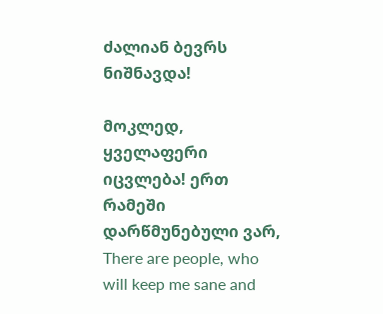ძალიან ბევრს ნიშნავდა!

მოკლედ, ყველაფერი იცვლება! ერთ რამეში დარწმუნებული ვარ, There are people, who will keep me sane and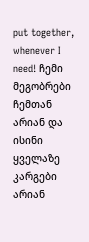put together, whenever I need! ჩემი მეგობრები ჩემთან არიან და ისინი ყველაზე კარგები არიან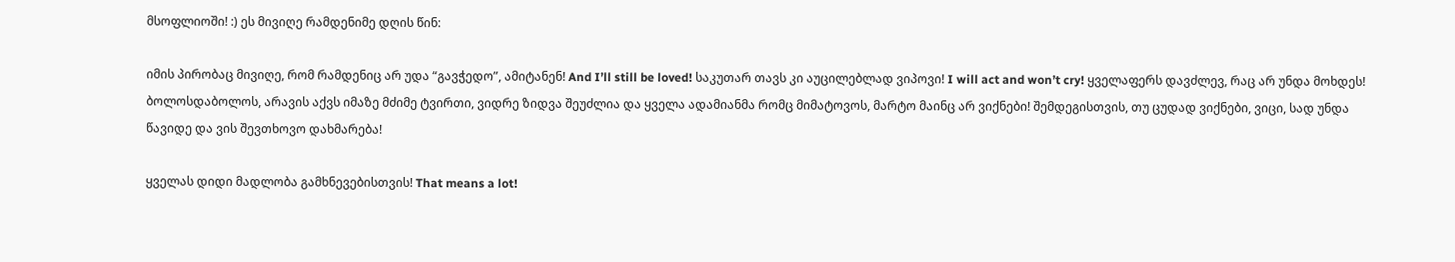მსოფლიოში! :) ეს მივიღე რამდენიმე დღის წინ:

იმის პირობაც მივიღე, რომ რამდენიც არ უდა “გავჭედო”, ამიტანენ! And I’ll still be loved! საკუთარ თავს კი აუცილებლად ვიპოვი! I will act and won’t cry! ყველაფერს დავძლევ, რაც არ უნდა მოხდეს! ბოლოსდაბოლოს, არავის აქვს იმაზე მძიმე ტვირთი, ვიდრე ზიდვა შეუძლია და ყველა ადამიანმა რომც მიმატოვოს, მარტო მაინც არ ვიქნები! შემდეგისთვის, თუ ცუდად ვიქნები, ვიცი, სად უნდა წავიდე და ვის შევთხოვო დახმარება!

ყველას დიდი მადლობა გამხნევებისთვის! That means a lot!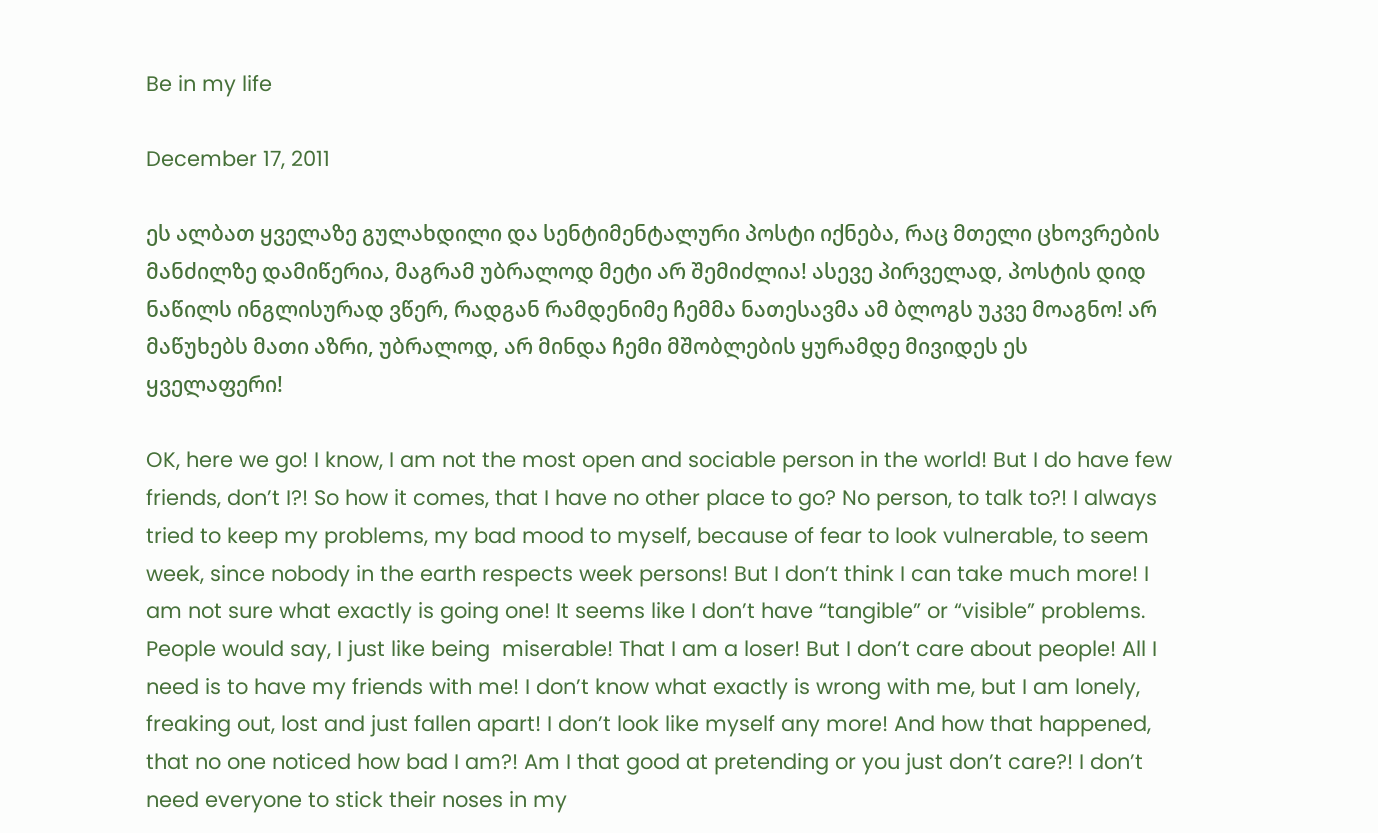Be in my life

December 17, 2011

ეს ალბათ ყველაზე გულახდილი და სენტიმენტალური პოსტი იქნება, რაც მთელი ცხოვრების მანძილზე დამიწერია, მაგრამ უბრალოდ მეტი არ შემიძლია! ასევე პირველად, პოსტის დიდ ნაწილს ინგლისურად ვწერ, რადგან რამდენიმე ჩემმა ნათესავმა ამ ბლოგს უკვე მოაგნო! არ მაწუხებს მათი აზრი, უბრალოდ, არ მინდა ჩემი მშობლების ყურამდე მივიდეს ეს ყველაფერი!

OK, here we go! I know, I am not the most open and sociable person in the world! But I do have few friends, don’t I?! So how it comes, that I have no other place to go? No person, to talk to?! I always tried to keep my problems, my bad mood to myself, because of fear to look vulnerable, to seem week, since nobody in the earth respects week persons! But I don’t think I can take much more! I am not sure what exactly is going one! It seems like I don’t have “tangible” or “visible” problems.  People would say, I just like being  miserable! That I am a loser! But I don’t care about people! All I need is to have my friends with me! I don’t know what exactly is wrong with me, but I am lonely, freaking out, lost and just fallen apart! I don’t look like myself any more! And how that happened, that no one noticed how bad I am?! Am I that good at pretending or you just don’t care?! I don’t need everyone to stick their noses in my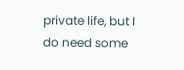private life, but I do need some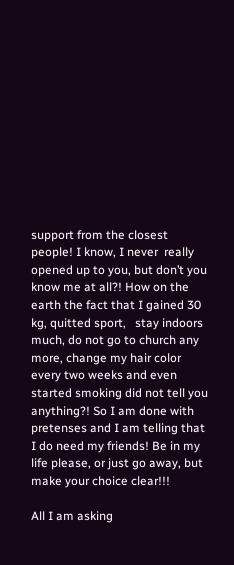support from the closest people! I know, I never  really opened up to you, but don’t you know me at all?! How on the earth the fact that I gained 30 kg, quitted sport,   stay indoors much, do not go to church any more, change my hair color every two weeks and even started smoking did not tell you anything?! So I am done with pretenses and I am telling that I do need my friends! Be in my life please, or just go away, but make your choice clear!!!

All I am asking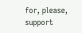for, please, support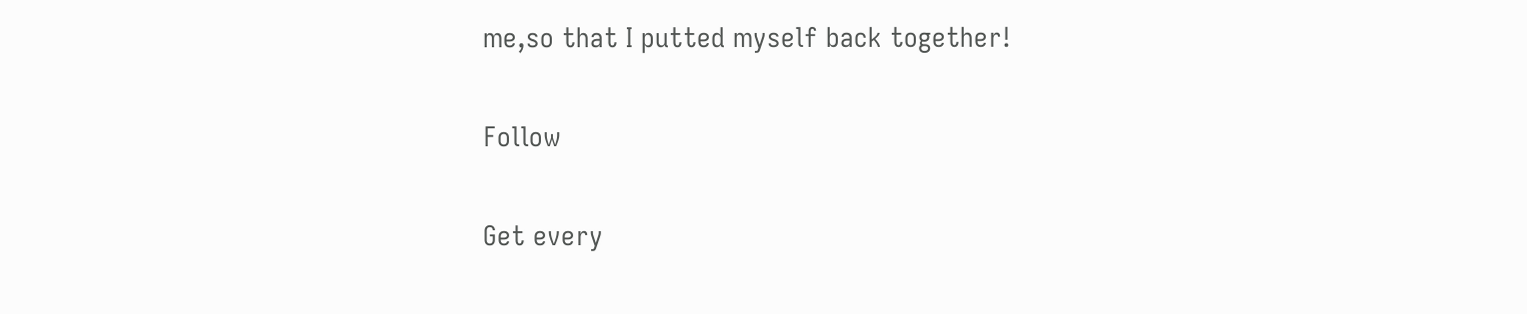me,so that I putted myself back together!

Follow

Get every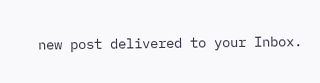new post delivered to your Inbox.